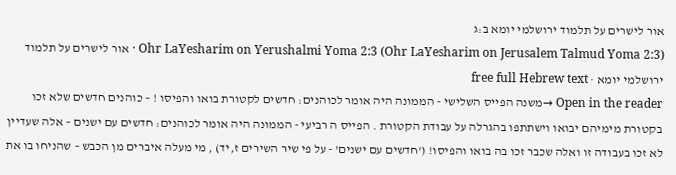אור לישרים על תלמוד ירושלמי יומא ב:ג
Ohr LaYesharim on Yerushalmi Yoma 2:3 (Ohr LaYesharim on Jerusalem Talmud Yoma 2:3) · אור לישרים על תלמוד ירושלמי יומא · free full Hebrew text
Open in the reader →משנה הפייס השלישי - הממונה היה אומר לכוהנים: חדשים לקטורת בואו והפיסו ! – כוהנים חדשים שלא זכו בקטורת מימיהם יבואו וישתתפו בהגרלה על עבודת הקטורת . הפייס ה רביעי - הממונה היה אומר לכוהנים: חדשים עם ישנים – אלה שעדיין לא זכו בעבודה זו ואלה שכבר זכו בה בואו והפיסו! ('חדשים עם ישנים' - על פי שיר השירים ז,יד) , מי מעלה איברים מן הכבש – שהניחו בו את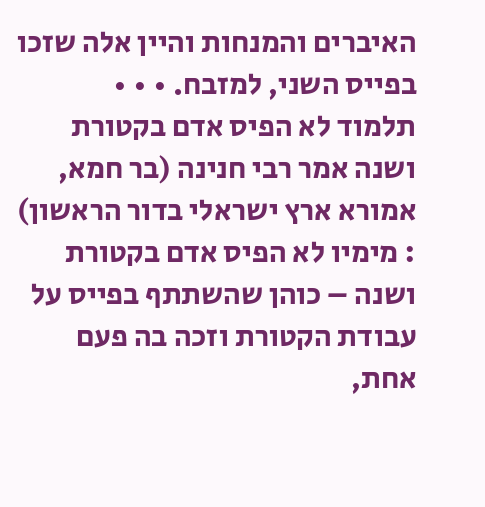האיברים והמנחות והיין אלה שזכו בפייס השני, למזבח. • • •
תלמוד לא הפיס אדם בקטורת ושנה אמר רבי חנינה (בר חמא, אמורא ארץ ישראלי בדור הראשון) : מימיו לא הפיס אדם בקטורת ושנה – כוהן שהשתתף בפייס על עבודת הקטורת וזכה בה פעם אחת,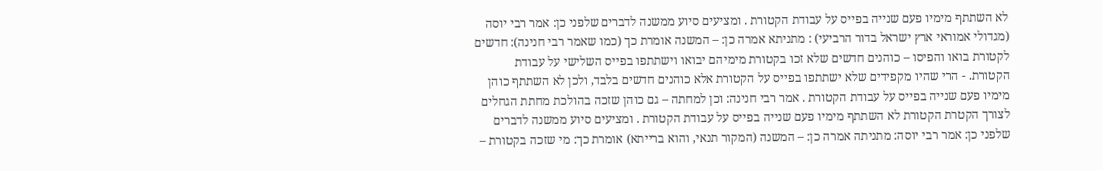לא השתתף מימיו פעם שנייה בפייס על עבודת הקטורת . ומציעים סיוע ממשנה לדברים שלפני כן: אמר רבי יוסה (מגדולי אמוראי ארץ ישראל בדור הרביעי) : מתניתא אמרה כן: – המשנה אומרת כך (כמו שאמר רבי חנינה): חדשים לקטורת בואו והפיסו – כוהנים חדשים שלא זכו בקטורת מימיהם יבואו וישתתפו בפייס השלישי על עבודת הקטורת. - הרי שהיו מקפידים שלא ישתתפו בפייס על הקטורת אלא כוהנים חדשים בלבד, ולכן לא השתתף כוהן מימיו פעם שנייה בפייס על עבודת הקטורת . אמר רבי חנינה: וכן למחתה – גם כוהן שזכה בהולכת מחתת הגחלים לצורך הקטרת הקטורת לא השתתף מימיו פעם שנייה בפייס על עבודת הקטורת . ומציעים סיוע ממשנה לדברים שלפני כן: אמר רבי יוסה: מתניתה אמרה כן: – המשנה (המקור תנאי, והוא ברייתא) אומרת כך: מי שזכה בקטורת –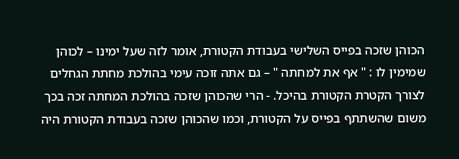הכוהן שזכה בפייס השלישי בעבודת הקטורת, אומר לזה שעל ימינו – לכוהן שמימין לו : " אף את למחתה " – גם אתה זוכה עימי בהולכת מחתת הגחלים לצורך הקטרת הקטורת בהיכל. - הרי שהכוהן שזכה בהולכת המחתה זכה בכך משום שהשתתף בפייס על הקטורת, וכמו שהכוהן שזכה בעבודת הקטורת היה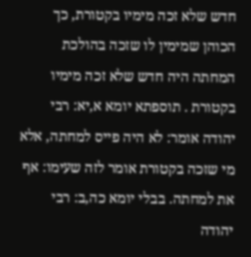חדש שלא זכה מימיו בקטורת, כך הכוהן שמימין לו שזכה בהולכת המחתה היה חדש שלא זכה מימיו בקטורת . תוספתא יומא א,יא: רבי יהודה אומר: לא היה פייס למחתה, אלא מי שזכה בקטורת אומר לזה שעימו: אף את למחתה. בבלי יומא כה,ב: רבי יהודה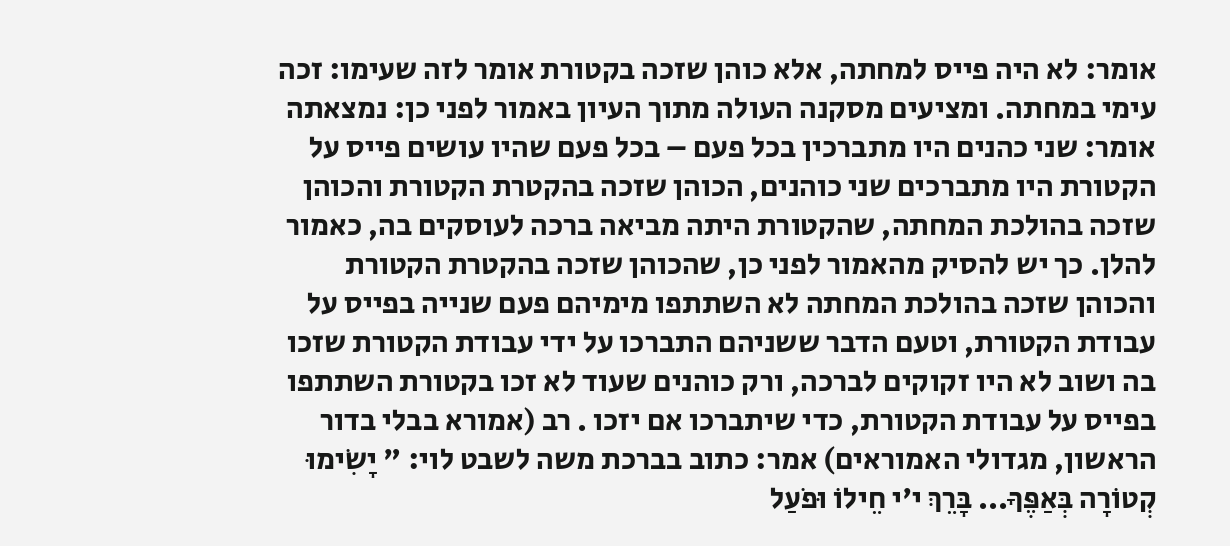אומר: לא היה פייס למחתה, אלא כוהן שזכה בקטורת אומר לזה שעימו: זכה עימי במחתה. ומציעים מסקנה העולה מתוך העיון באמור לפני כן: נמצאתה אומר: שני כהנים היו מתברכין בכל פעם – בכל פעם שהיו עושים פייס על הקטורת היו מתברכים שני כוהנים, הכוהן שזכה בהקטרת הקטורת והכוהן שזכה בהולכת המחתה, שהקטורת היתה מביאה ברכה לעוסקים בה, כאמור להלן. כך יש להסיק מהאמור לפני כן, שהכוהן שזכה בהקטרת הקטורת והכוהן שזכה בהולכת המחתה לא השתתפו מימיהם פעם שנייה בפייס על עבודת הקטורת, וטעם הדבר ששניהם התברכו על ידי עבודת הקטורת שזכו בה ושוב לא היו זקוקים לברכה, ורק כוהנים שעוד לא זכו בקטורת השתתפו בפייס על עבודת הקטורת, כדי שיתברכו אם יזכו . רב (אמורא בבלי בדור הראשון, מגדולי האמוראים) אמר: כתוב בברכת משה לשבט לוי: " יָשִׂימוּ קְטוֹרָה בְּאַפֶּךָ... בָּרֵךְ י'י חֵילוֹ וּפֹעַל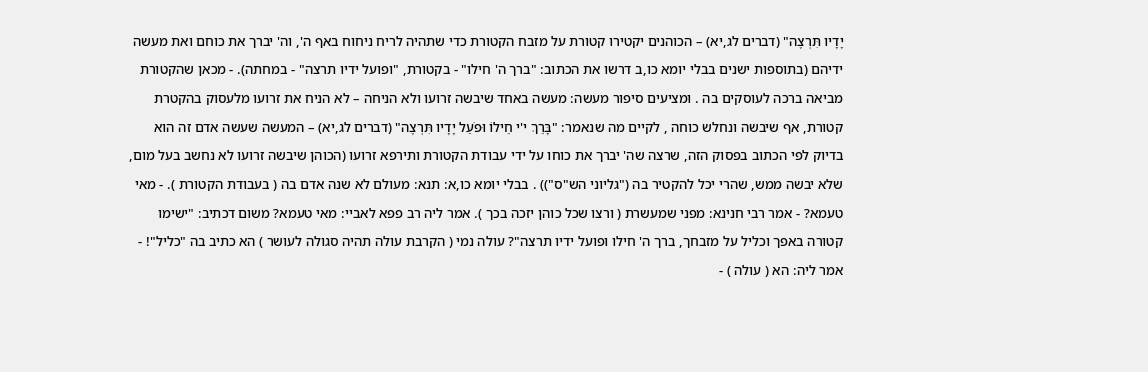יָדָיו תִּרְצֶה" (דברים לג,יא) – הכוהנים יקטירו קטורת על מזבח הקטורת כדי שתהיה לריח ניחוח באף ה', וה' יברך את כוחם ואת מעשה ידיהם (בתוספות ישנים בבלי יומא כו,ב דרשו את הכתוב: "ברך ה' חילו" - בקטורת, "ופועל ידיו תרצה" - במחתה). - מכאן שהקטורת מביאה ברכה לעוסקים בה . ומציעים סיפור מעשה: מעשה באחד שיבשה זרועו ולא הניחה – לא הניח את זרועו מלעסוק בהקטרת קטורת, אף שיבשה ונחלש כוחה , לקיים מה שנאמר: "בָּרֵךְ י'י חֵילוֹ וּפֹעַל יָדָיו תִּרְצֶה" (דברים לג,יא) – המעשה שעשה אדם זה הוא בדיוק לפי הכתוב בפסוק הזה, שרצה שה' יברך את כוחו על ידי עבודת הקטורת ותירפא זרועו (הכוהן שיבשה זרועו לא נחשב בעל מום, שלא יבשה ממש, שהרי יכל להקטיר בה ("גליוני הש"ס")) . בבלי יומא כו,א: תנא: מעולם לא שנה אדם בה ( בעבודת הקטורת ). - מאי טעמא? - אמר רבי חנינא: מפני שמעשרת ( ורצו שכל כוהן יזכה בכך ). אמר ליה רב פפא לאביי: מאי טעמא? משום דכתיב: "ישימו קטורה באפך וכליל על מזבחך, ברך ה' חילו ופועל ידיו תרצה"? עולה נמי ( הקרבת עולה תהיה סגולה לעושר ) הא כתיב בה "כליל"! - אמר ליה: הא ( עולה ) -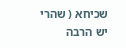שכיחא ( שהרי יש הרבה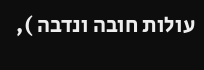עולות חובה ונדבה ),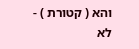והא ( קטורת ) - לא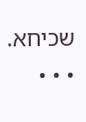שכיחא. • • •